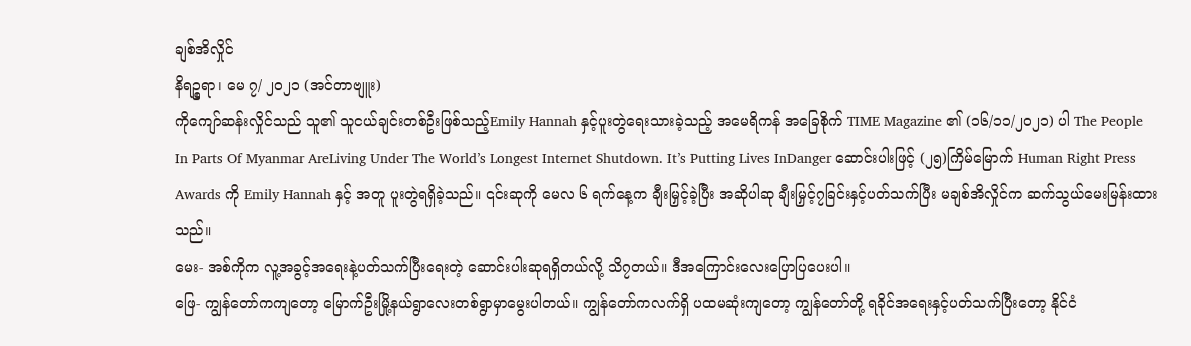ချစ်အိလှိုင်
နိရဉ္စရာ၊ မေ ၇/ ၂၀၂၁ (အင်တာဗျူး)
ကိုကျော်ဆန်းလှိုင်သည် သူ၏ သူငယ်ချင်းတစ်ဦးဖြစ်သည့်Emily Hannah နှင့်ပူးတွဲရေးသားခဲ့သည့် အမေရိကန် အခြေစိုက် TIME Magazine ၏ (၁၆/၁၁/၂၀၂၁) ပါ The People In Parts Of Myanmar AreLiving Under The World’s Longest Internet Shutdown. It’s Putting Lives InDanger ဆောင်းပါးဖြင့် (၂၅)ကြိမ်မြောက် Human Right Press Awards ကို Emily Hannah နှင့် အတူ ပူးတွဲရရှိခဲ့သည်။ ၎င်းဆုကို မေလ ၆ ရက်နေ့က ချီးမြှင့်ခဲ့ပြီး အဆိုပါဆု ချီးမြှင့်၇ခြင်းနှင့်ပတ်သက်ပြီး မချစ်အိလှိုင်က ဆက်သွယ်မေးမြန်းထားသည်။
မေး- အစ်ကိုက လူ့အခွင့်အရေးနဲ့ပတ်သက်ပြီးရေးတဲ့ ဆောင်းပါးဆုရရှိတယ်လို့ သိ၇တယ်။ ဒီအကြောင်းလေးပြောပြပေးပါ။
ဖြေ- ကျွန်တော်ကကျတော့ မြောက်ဦးမြို့နယ်ရွာလေးတစ်ရွာမှာမွေးပါတယ်။ ကျွန်တော်ကလက်ရှိ ပထမဆုံးကျတော့ ကျွန်တော်တို့ ရခိုင်အရေးနှင့်ပတ်သက်ပြီးတော့ နိုင်ငံ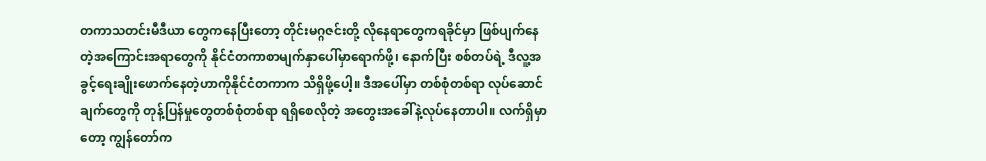တကာသတင်းမီဒီယာ တွေကနေပြီးတော့ တိုင်းမဂ္ဂဇင်းတို့ လိုနေရာတွေကရခိုင်မှာ ဖြစ်ပျက်နေတဲ့အကြောင်းအရာတွေကို နိုင်ငံတကာစာမျက်နှာပေါ်မှာရောက်ဖို့၊ နောက်ပြီး စစ်တပ်ရဲ့ ဒီလူ့အခွင့်ရေးချိုးဖောက်နေတဲ့ဟာကိုနိုင်ငံတကာက သိရှိဖို့ပေါ့။ ဒီအပေါ်မှာ တစ်စုံတစ်ရာ လုပ်ဆောင်ချက်တွေကို တုန့်ပြန်မှုတွေတစ်စုံတစ်ရာ ရရှိစေလိုတဲ့ အတွေးအခေါ်နဲ့လုပ်နေတာပါ။ လက်ရှိမှာတော့ ကျွန်တော်က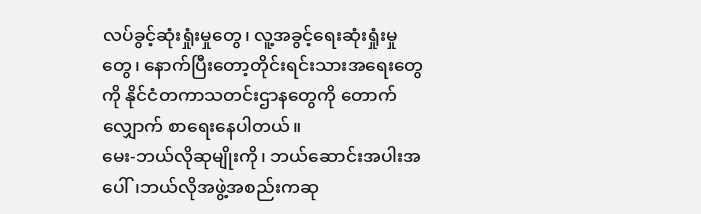လပ်ခွင့်ဆုံးရှုံးမှုတွေ၊ လူ့အခွင့်ရေးဆုံးရှုံးမှုတွေ၊ နောက်ပြီးတော့တိုင်းရင်းသားအရေးတွေကို နိုင်ငံတကာသတင်းဌာနတွေကို တောက်လျှောက် စာရေးနေပါတယ်။
မေး-ဘယ်လိုဆုမျိုးကို၊ ဘယ်ဆောင်းအပါးအပေါ်၊ဘယ်လိုအဖွဲ့အစည်းကဆု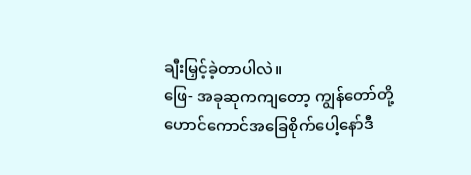ချီးမြှင့်ခဲ့တာပါလဲ။
ဖြေ- အခုဆုကကျတော့ ကျွန်တော်တို့ ဟောင်ကောင်အခြေစိုက်ပေါ့နော်ဒီ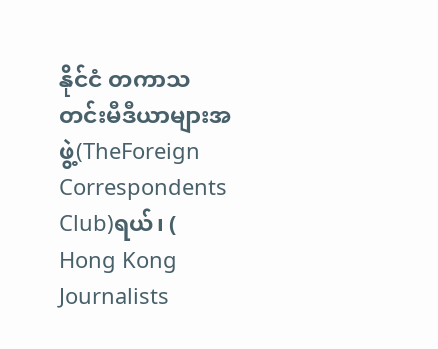နိုင်ငံ တကာသတင်းမီဒီယာများအဖွဲ့(TheForeign Correspondents Club)ရယ်၊ ( Hong Kong Journalists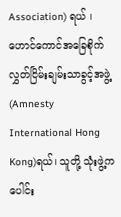Association) ရယ် ၊ ဟောင်ကောင်အခြေစိုက် လွှတ်ငြိမ်းချမ်းသာခွင့်အဖွဲ့(Amnesty International Hong Kong)ရယ်၊ သူတို့ သုံးဖွဲ့ကပေါင်း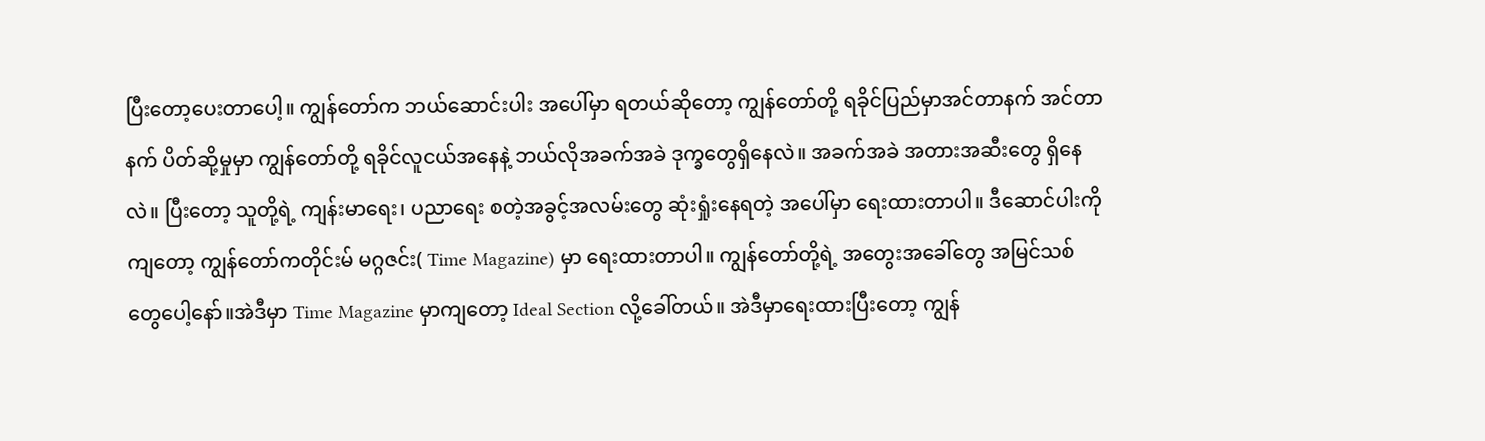ပြီးတော့ပေးတာပေါ့။ ကျွန်တော်က ဘယ်ဆောင်းပါး အပေါ်မှာ ရတယ်ဆိုတော့ ကျွန်တော်တို့ ရခိုင်ပြည်မှာအင်တာနက် အင်တာနက် ပိတ်ဆို့မှုမှာ ကျွန်တော်တို့ ရခိုင်လူငယ်အနေနဲ့ ဘယ်လိုအခက်အခဲ ဒုက္ခတွေရှိနေလဲ။ အခက်အခဲ အတားအဆီးတွေ ရှိနေလဲ။ ပြီးတော့ သူတို့ရဲ့ ကျန်းမာရေး၊ ပညာရေး စတဲ့အခွင့်အလမ်းတွေ ဆုံးရှုံးနေရတဲ့ အပေါ်မှာ ရေးထားတာပါ။ ဒီဆောင်ပါးကိုကျတော့ ကျွန်တော်ကတိုင်းမ် မဂ္ဂဇင်း( Time Magazine) မှာ ရေးထားတာပါ။ ကျွန်တော်တို့ရဲ့ အတွေးအခေါ်တွေ အမြင်သစ်တွေပေါ့နော်။အဲဒီမှာ Time Magazine မှာကျတော့ Ideal Section လို့ခေါ်တယ်။ အဲဒီမှာရေးထားပြီးတော့ ကျွန်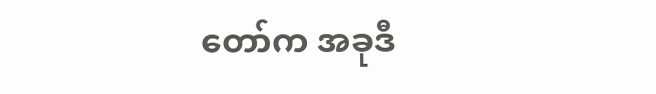တော်က အခုဒီ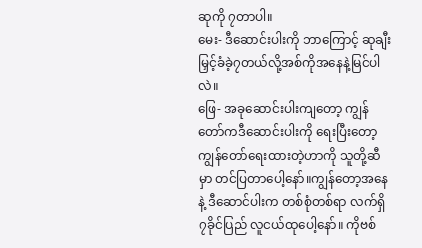ဆုကို ၇တာပါ။
မေး- ဒီဆောင်းပါးကို ဘာကြောင့် ဆုချီးမြှင့်ခံခဲ့၇တယ်လို့အစ်ကိုအနေနဲ့မြင်ပါလဲ။
ဖြေ- အခုဆောင်းပါးကျတော့ ကျွန်တော်ကဒီဆောင်းပါးကို ရေးပြီးတော့ ကျွန်တော်ရေးထားတဲ့ဟာကို သူတို့ဆီမှာ တင်ပြတာပေါ့နော်။ကျွန်တော့အနေနဲ့ ဒီဆောင်ပါးက တစ်စုံတစ်ရာ လက်ရှိ၇ခိုင်ပြည် လူငယ်ထုပေါ့နော်။ ကိုဗစ်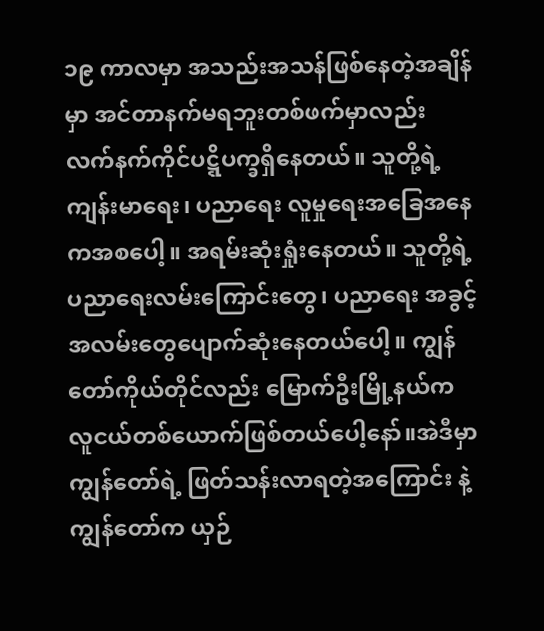၁၉ ကာလမှာ အသည်းအသန်ဖြစ်နေတဲ့အချိန်မှာ အင်တာနက်မရဘူးတစ်ဖက်မှာလည်း လက်နက်ကိုင်ပဋ္ဋိပက္ခရှိနေတယ်။ သူတို့ရဲ့ကျန်းမာရေး၊ ပညာရေး လူမှုရေးအခြေအနေကအစပေါ့။ အရမ်းဆုံးရှုံးနေတယ်။ သူတို့ရဲ့ ပညာရေးလမ်းကြောင်းတွေ၊ ပညာရေး အခွင့်အလမ်းတွေပျောက်ဆုံးနေတယ်ပေါ့။ ကျွန်တော်ကိုယ်တိုင်လည်း မြောက်ဦးမြို့နယ်က လူငယ်တစ်ယောက်ဖြစ်တယ်ပေါ့နော်။အဲဒီမှာ ကျွန်တော်ရဲ့ ဖြတ်သန်းလာရတဲ့အကြောင်း နဲ့ ကျွန်တော်က ယှဉ်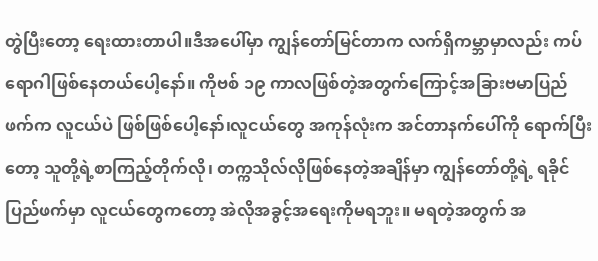တွဲပြီးတော့ ရေးထားတာပါ။ဒီအပေါ်မှာ ကျွန်တော်မြင်တာက လက်ရှိကမ္ဘာမှာလည်း ကပ်ရောဂါဖြစ်နေတယ်ပေါ့နော်။ ကိုဗစ် ၁၉ ကာလဖြစ်တဲ့အတွက်ကြောင့်အခြားဗမာပြည်ဖက်က လူငယ်ပဲ ဖြစ်ဖြစ်ပေါ့နော်၊လူငယ်တွေ အကုန်လုံးက အင်တာနက်ပေါ်ကို ရောက်ပြီးတော့ သူတို့ရဲ့စာကြည့်တိုက်လို၊ တက္ကသိုလ်လိုဖြစ်နေတဲ့အချိန်မှာ ကျွန်တော်တို့ရဲ့ ရခိုင်ပြည်ဖက်မှာ လူငယ်တွေကတော့ အဲလိုအခွင့်အရေးကိုမရဘူး။ မရတဲ့အတွက် အ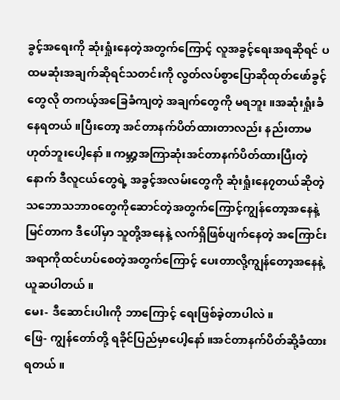ခွင့်အရေးကို ဆုံးရှုံးနေတဲ့အတွက်ကြောင့် လူအခွင့်ရေးအရဆိုရင် ပထမဆုံးအချက်ဆိုရင်သတင်းကို လွတ်လပ်စွာပြောဆိုထုတ်ဖော်ခွင့်တွေလို တကယ့်အခြေခံကျတဲ့ အချက်တွေကို မရဘူး။အဆုံးရှုံးခံနေရတယ်။ပြီးတော့ အင်တာနက်ပိတ်ထားတာလည်း နည်းတာမဟုတ်ဘူးပေါ့နော်။ ကမ္ဘာ့အကြာဆုံးအင်တာနက်ပိတ်ထားပြီးတဲ့နောက် ဒီလူငယ်တွေရဲ့ အခွင့်အလမ်းတွေကို ဆုံးရှုံးနေ၇တယ်ဆိုတဲ့ သဘောသဘာ၀တွေကိုဆောင်တဲ့အတွက်ကြောင့်ကျွန်တော့အနေနဲ့မြင်တာက ဒီပေါ်မှာ သူတို့အနေနဲ့ လက်ရှိဖြစ်ပျက်နေတဲ့ အကြောင်းအရာကိုထင်ဟပ်စေတဲ့အတွက်ကြောင့် ပေးတာလို့ကျွန်တော့အနေနဲ့ ယူဆပါတယ်။
မေး- ဒီဆောင်းပါးကို ဘာကြောင့် ရေးဖြစ်ခဲ့တာပါလဲ။
ဖြေ- ကျွန်တော်တို့ ရခိုင်ပြည်မှာပေါ့နော်။အင်တာနက်ပိတ်ဆို့ခံထားရတယ်။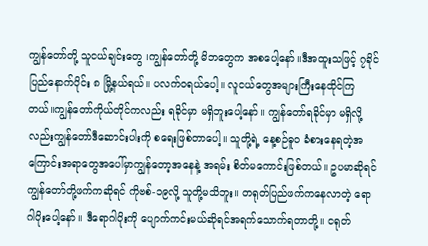ကျွန်တော်တို့ သူငယ်ချင်းတွေ ၊ကျွန်တော်တို့ မိဘတွေက အစပေါ့နော်။ဒီအထူးသဖြင့် ၇ခိုင်ပြည်နောက်ပိုင်း ၈ မြို့နယ်ရယ်။ ပလက်၀ရယ်ပေါ့။ လူငယ်တွေအများကြီးနေထိုင်ကြတယ်။ကျွန်တော်ကိုယ်တိုင်ကလည်း ရခိုင်မှာ မရှိဘူးပေါ့နော်။ ကျွန်တော်ရခိုင်မှာ မရှိလို့လည်းကျွန်တော်ဒီဆောင်းပါးကို စရေးဖြစ်တာပေါ့။ သူတို့ရဲ့ နေ့စဉ်ဓူ၀ ခံစားနေရတဲ့အကြောင်းအရာတွေအပေါ်မှာကျွန်တော့အနေနဲ့ အရမ်း စိတ်မကောင်းဖြစ်တယ်။ ဥပမာဆိုရင် ကျွန်တော်တို့ဖက်ကဆိုရင် ကိုဗစ်-၁၉လို့ သူတို့မသိဘူး။ တရုတ်ပြည်ဖက်ကနေလာတဲ့ ရောဂါပိုးပေါ့နော်။ ဒီရောဂါပိုးကို ပျောက်ကင်းမယ်ဆိုရင်အရက်သောက်ရတာတို့။ ငရုတ်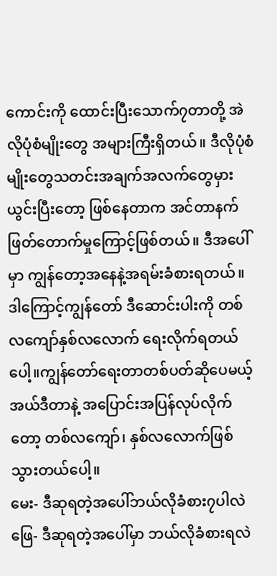ကောင်းကို ထောင်းပြီးသောက်၇တာတို့ အဲလိုပုံစံမျိုးတွေ အများကြီးရှိတယ်။ ဒီလိုပုံစံမျိုးတွေသတင်းအချက်အလက်တွေမှားယွင်းပြီးတော့ ဖြစ်နေတာက အင်တာနက်ဖြတ်တောက်မှုကြောင့်ဖြစ်တယ်။ ဒီအပေါ်မှာ ကျွန်တော့အနေနဲ့အရမ်းခံစားရတယ်။ ဒါကြောင့်ကျွန်တော် ဒီဆောင်းပါးကို တစ်လကျော်နှစ်လလောက် ရေးလိုက်ရတယ်ပေါ့။ကျွန်တော်ရေးတာတစ်ပတ်ဆိုပေမယ့် အယ်ဒီတာနဲ့ အပြောင်းအပြန်လုပ်လိုက်တော့ တစ်လကျော်၊ နှစ်လလောက်ဖြစ်သွားတယ်ပေါ့။
မေး- ဒီဆုရတဲ့အပေါ်ဘယ်လိုခံစား၇ပါလဲ
ဖြေ- ဒီဆုရတဲ့အပေါ်မှာ ဘယ်လိုခံစားရလဲ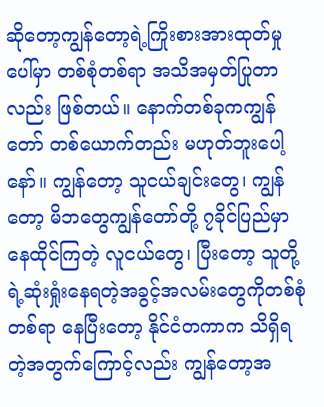ဆိုတော့ကျွန်တော့ရဲ့ကြိုးစားအားထုတ်မှုပေါ်မှာ တစ်စုံတစ်ရာ အသိအမှတ်ပြုတာလည်း ဖြစ်တယ်။ နောက်တစ်ခုကကျွန်တော် တစ်ယောက်တည်း မဟုတ်ဘူးပေါ့နော်။ ကျွန်တော့ သူငယ်ချင်းတွေ၊ ကျွန်တော့ မိဘတွေကျွန်တော်တို့ ၇ခိုင်ပြည်မှာ နေထိုင်ကြတဲ့ လူငယ်တွေ၊ ပြီးတော့ သူတို့ရဲ့ဆုံးရှုံးနေရတဲ့အခွင့်အလမ်းတွေကိုတစ်စုံတစ်ရာ နေပြီးတော့ နိုင်ငံတကာက သိရှိရတဲ့အတွက်ကြောင့်လည်း ကျွန်တော့အ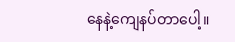နေနဲ့ကျေနပ်တာပေါ့။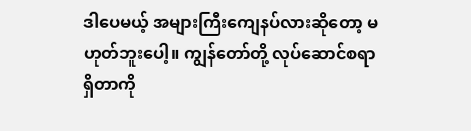ဒါပေမယ့် အများကြီးကျေနပ်လားဆိုတော့ မဟုတ်ဘူးပေါ့။ ကျွန်တော်တို့ လုပ်ဆောင်စရာရှိတာကို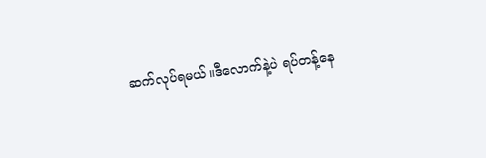ဆက်လုပ်ရမယ်။ဒီလောက်နဲ့ပဲ ရပ်တန့်နေ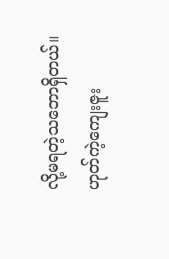လို့မရတဲ့သဘောရှိတယ်။ ဟုတ်ကဲ့ကျေးဇူး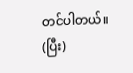တင်ပါတယ်။
(ပြီး)